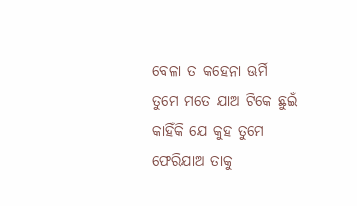ବେଳା ତ କହେନା ଊର୍ମି
ତୁମେ ମତେ ଯାଅ ଟିକେ ଛୁଇଁ
କାହିଁକି ଯେ କୁହ ତୁମେ
ଫେରିଯାଅ ତାକୁ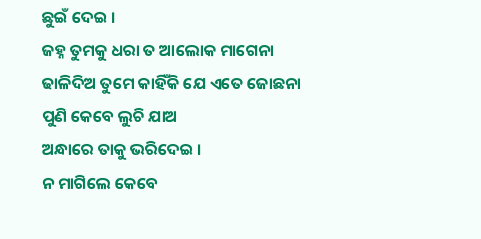ଛୁଇଁ ଦେଇ ।
ଜହ୍ନ ତୁମକୁ ଧରା ତ ଆଲୋକ ମାଗେନା
ଢାଳିଦିଅ ତୁମେ କାହିଁକି ଯେ ଏତେ ଜୋଛନା
ପୁଣି କେବେ ଲୁଚି ଯାଅ
ଅନ୍ଧାରେ ତାକୁ ଭରିଦେଇ ।
ନ ମାଗିଲେ କେବେ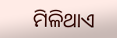ମିଳିଥାଏ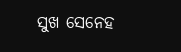ସୁଖ ସେନେହ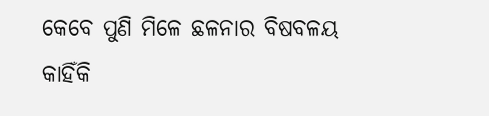କେବେ ପୁଣି ମିଳେ ଛଳନାର ବିଷବଳୟ
କାହିଁକି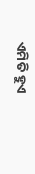ଏମିତି ହୁଏ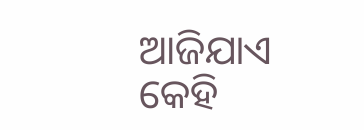ଆଜିଯାଏ କେହି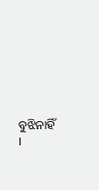ବୁଝିନାହିଁ ।